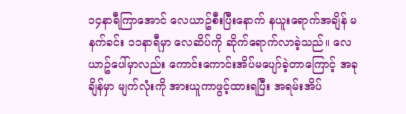၁၄နာရီကြာအောင် လေယာဥ်စီးပြီးနောက် နယူးရောက်အချိန် မနက်ခင်း ၁၁နာရီမှာ လေဆိပ်ကို ဆိုက်ရောက်လာခဲ့သည်။ လေယာဥ်ပေါ်မှာလည်း ကောင်းကောင်းအိပ်မပျော်ခဲ့တာကြောင့် အခုချိန်မှာ မျက်လုံးကို အားယူကာဖွင့်ထားရပြီး အရမ်းအိပ်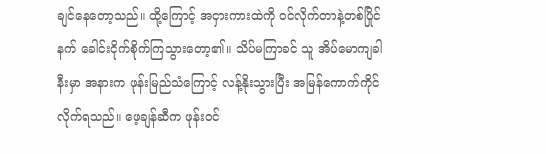ချင်နေတော့သည်။ ထို့ကြောင့် အငှားကားထဲကို ဝင်လိုက်တာနဲ့တစ်ပြိုင်နက် ခေါင်းငိုက်စိုက်ကြသွားတော့၏။ သိပ်မကြာခင် သူ အိပ်မောကျခါနီးမှာ အနားက ဖုန်းမြည်သံကြောင့် လန့်နိုးသွားပြီး အမြန်ကောက်ကိုင်လိုက်ရသည်။ ဖေ့ချန်ဆီက ဖုန်းဝင်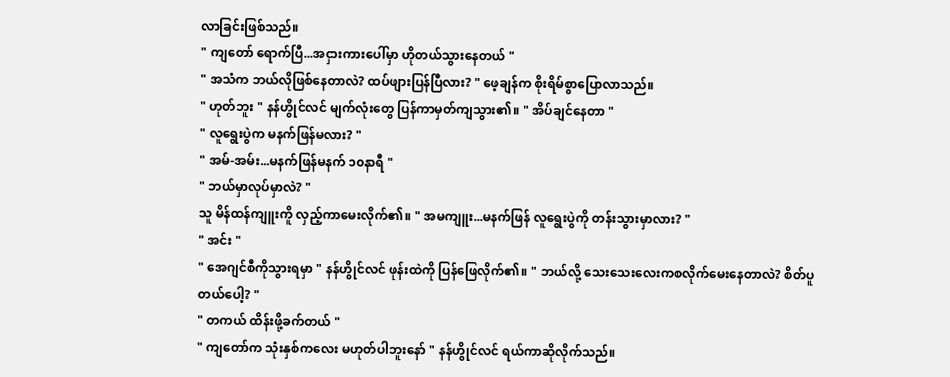လာခြင်းဖြစ်သည်။
" ကျတော် ရောက်ပြီ...အငှားကားပေါ်မှာ ဟိုတယ်သွားနေတယ် "
" အသံက ဘယ်လိုဖြစ်နေတာလဲ? ထပ်ဖျားပြန်ပြီလား? " ဖေ့ချန်က စိုးရိမ်စွာပြောလာသည်။
" ဟုတ်ဘူး " နန်ဟွိုင်လင် မျက်လုံးတွေ ပြန်ကာမှတ်ကျသွား၏။ " အိပ်ချင်နေတာ "
" လူရွေးပွဲက မနက်ဖြန်မလား? "
" အမ်-အမ်း...မနက်ဖြန်မနက် ၁၀နာရီ "
" ဘယ်မှာလုပ်မှာလဲ? "
သူ မိန်ထန်ကျူးကိူ လှည့်ကာမေးလိုက်၏။ " အမကျူး...မနက်ဖြန် လူရွေးပွဲကို တန်းသွားမှာလား? "
" အင်း "
" အေဂျင်စီကိုသွားရမှာ " နန်ဟွိုင်လင် ဖုန်းထဲကို ပြန်ဖြေလိုက်၏။ " ဘယ်လို့ သေးသေးလေးကစလိုက်မေးနေတာလဲ? စိတ်ပူတယ်ပေါ့? "
" တကယ် ထိန်းဖို့ခက်တယ် "
" ကျတော်က သုံးနှစ်ကလေး မဟုတ်ပါဘူးနော် " နန်ဟွိုင်လင် ရယ်ကာဆိုလိုက်သည်။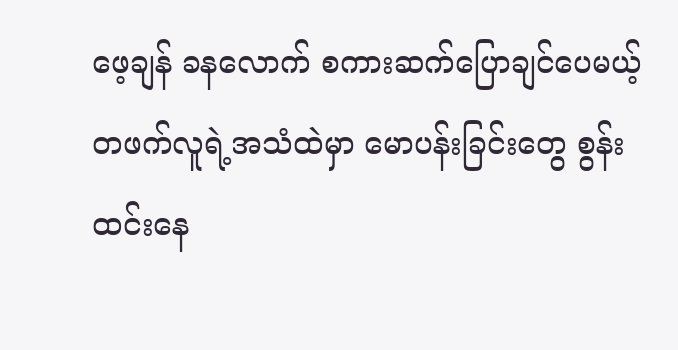ဖေ့ချန် ခနလောက် စကားဆက်ပြောချင်ပေမယ့် တဖက်လူရဲ့အသံထဲမှာ မောပန်းခြင်းတွေ စွန်းထင်းနေ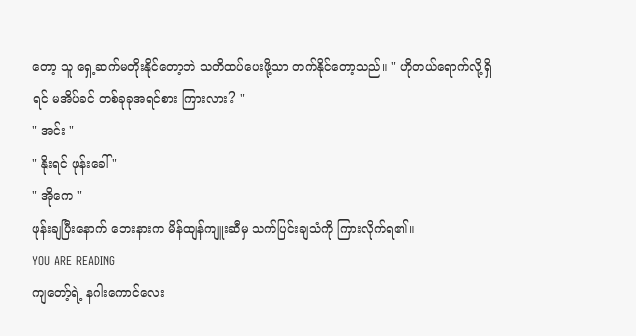တော့ သူ ရှေ့ဆက်မတိုးနိုင်တော့ဘဲ သတိထပ်ပေးဖို့သာ တက်နိုင်တော့သည်။ " ဟိုတယ်ရောက်လို့ရှိရင် မအိပ်ခင် တစ်ခုခုအရင်စား ကြားလား? "
" အင်း "
" နိုးရင် ဖုန်းခေါ် "
" အိုကေ "
ဖုန်းချပြီးနောက် ဘေးနားက မိန်ထျန်ကျူးဆီမှ သက်ပြင်းချသံကို ကြားလိုက်ရ၏။
YOU ARE READING
ကျတော့်ရဲ့ နဂါးကောင်လေး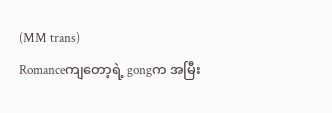(MM trans)
Romanceကျတော့ရဲ့ gongက အမြီး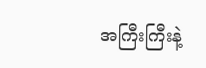အကြီးကြီးနဲ့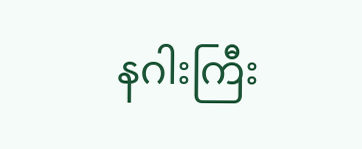နဂါးကြီး